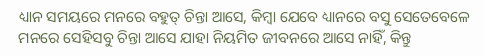ଧ୍ୟାନ ସମୟରେ ମନରେ ବହୁତ୍ ଚିନ୍ତା ଆସେ, କିମ୍ବା ଯେବେ ଧ୍ୟାନରେ ବସୁ ସେତେବେଳେ ମନରେ ସେହିସବୁ ଚିନ୍ତା ଆସେ ଯାହା ନିୟମିତ ଜୀବନରେ ଆସେ ନାହିଁ, କିନ୍ତୁ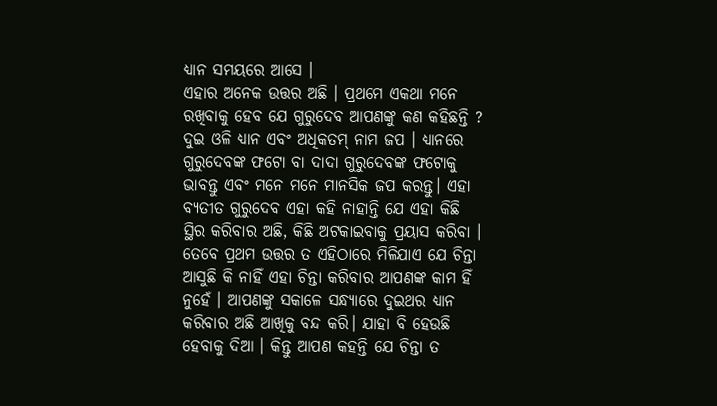ଧ୍ୟାନ ସମୟରେ ଆସେ ।
ଏହାର ଅନେକ ଉତ୍ତର ଅଛି । ପ୍ରଥମେ ଏକଥା ମନେ ରଖିବାକୁ ହେବ ଯେ ଗୁରୁଦେବ ଆପଣଙ୍କୁ କଣ କହିଛନ୍ତି ? ଦୁଇ ଓଳି ଧ୍ୟାନ ଏବଂ ଅଧିକତମ୍ ନାମ ଜପ । ଧ୍ୟାନରେ ଗୁରୁଦେବଙ୍କ ଫଟୋ ବା ଦାଦା ଗୁରୁଦେବଙ୍କ ଫଟୋକୁ ଭାବନ୍ତୁ ଏବଂ ମନେ ମନେ ମାନସିକ ଜପ କରନ୍ତୁ। ଏହା ବ୍ୟତୀତ ଗୁରୁଦେବ ଏହା କହି ନାହାନ୍ତି ଯେ ଏହା କିଛି ସ୍ଥିର କରିବାର ଅଛି, କିଛି ଅଟକାଇବାକୁ ପ୍ରୟାସ କରିବା । ତେବେ ପ୍ରଥମ ଉତ୍ତର ତ ଏହିଠାରେ ମିଳିଯାଏ ଯେ ଚିନ୍ତା ଆସୁଛି କି ନାହିଁ ଏହା ଚିନ୍ତା କରିବାର ଆପଣଙ୍କ କାମ ହିଁ ନୁହେଁ । ଆପଣଙ୍କୁ ସକାଳେ ସନ୍ଧ୍ୟାରେ ଦୁଇଥର ଧ୍ୟାନ କରିବାର ଅଛି ଆଖିକୁ ବନ୍ଦ କରି। ଯାହା ବି ହେଉଛି ହେବାକୁ ଦିଆ । କିନ୍ତୁ ଆପଣ କହନ୍ତି ଯେ ଚିନ୍ତା ତ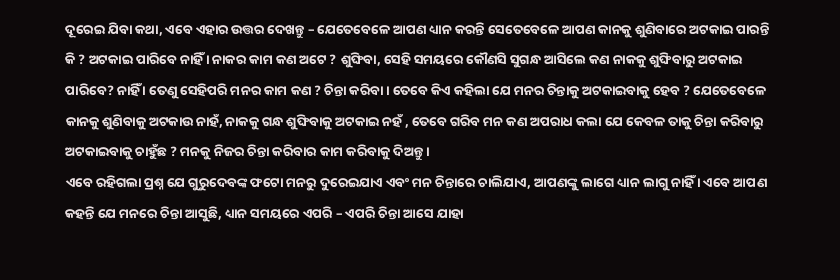ଦୂରେଇ ଯିବା କଥା, ଏବେ ଏହାର ଉତ୍ତର ଦେଖନ୍ତୁ – ଯେତେବେଳେ ଆପଣ ଧ୍ୟାନ କରନ୍ତି ସେତେବେଳେ ଆପଣ କାନକୁ ଶୁଣିବାରେ ଅଟକାଇ ପାରନ୍ତି କି ? ଅଟକାଇ ପାରିବେ ନାହିଁ । ନାକର କାମ କଣ ଅଟେ ? ଶୁଙ୍ଘିବା, ସେହି ସମୟରେ କୌଣସି ସୁଗନ୍ଧ ଆସିଲେ କଣ ନାକକୁ ଶୁଙ୍ଘିବାରୁ ଅଟକାଇ ପାରିବେ? ନାହିଁ । ତେଣୁ ସେହିପରି ମନର କାମ କଣ ? ଚିନ୍ତା କରିବା । ତେବେ କିଏ କହିଲା ଯେ ମନର ଚିନ୍ତାକୁ ଅଟକାଇବାକୁ ହେବ ? ଯେତେବେଳେ କାନକୁ ଶୁଣିବାକୁ ଅଟକାଉ ନାହଁ, ନାକକୁ ଗନ୍ଧ ଶୁଙ୍ଘିବାକୁ ଅଟକାଇ ନହଁ , ତେବେ ଗରିବ ମନ କଣ ଅପରାଧ କଲା ଯେ କେବଳ ତାକୁ ଚିନ୍ତା କରିବାରୁ ଅଟକାଇବାକୁ ଚାହୁଁଛ ? ମନକୁ ନିଜର ଚିନ୍ତା କରିବାର କାମ କରିବାକୁ ଦିଅନ୍ତୁ ।
ଏବେ ରହିଗଲା ପ୍ରଶ୍ନ ଯେ ଗୁରୁଦେବଙ୍କ ଫଟୋ ମନରୁ ଦୁରେଇଯାଏ ଏବଂ ମନ ଚିନ୍ତାରେ ଚାଲିଯାଏ, ଆପଣଙ୍କୁ ଲାଗେ ଧ୍ୟାନ ଲାଗୁ ନାହିଁ । ଏବେ ଆପଣ କହନ୍ତି ଯେ ମନରେ ଚିନ୍ତା ଆସୁଛି, ଧ୍ୟାନ ସମୟରେ ଏପରି – ଏପରି ଚିନ୍ତା ଆସେ ଯାହା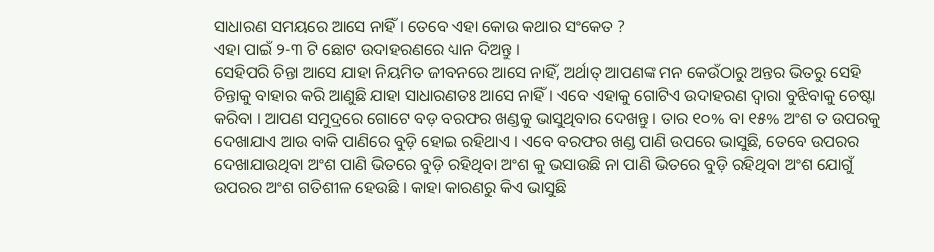ସାଧାରଣ ସମୟରେ ଆସେ ନାହିଁ । ତେବେ ଏହା କୋଉ କଥାର ସଂକେତ ?
ଏହା ପାଇଁ ୨-୩ ଟି ଛୋଟ ଉଦାହରଣରେ ଧ୍ୟାନ ଦିଅନ୍ତୁ ।
ସେହିପରି ଚିନ୍ତା ଆସେ ଯାହା ନିୟମିତ ଜୀବନରେ ଆସେ ନାହିଁ, ଅର୍ଥାତ୍ ଆପଣଙ୍କ ମନ କେଉଁଠାରୁ ଅନ୍ତର ଭିତରୁ ସେହି ଚିନ୍ତାକୁ ବାହାର କରି ଆଣୁଛି ଯାହା ସାଧାରଣତଃ ଆସେ ନାହିଁ। ଏବେ ଏହାକୁ ଗୋଟିଏ ଉଦାହରଣ ଦ୍ଵାରା ବୁଝିବାକୁ ଚେଷ୍ଟା କରିବା । ଆପଣ ସମୁଦ୍ରରେ ଗୋଟେ ବଡ଼ ବରଫର ଖଣ୍ଡକୁ ଭାସୁଥିବାର ଦେଖନ୍ତୁ । ତାର ୧୦% ବା ୧୫% ଅଂଶ ତ ଉପରକୁ ଦେଖାଯାଏ ଆଉ ବାକି ପାଣିରେ ବୁଡ଼ି ହୋଇ ରହିଥାଏ । ଏବେ ବରଫର ଖଣ୍ଡ ପାଣି ଉପରେ ଭାସୁଛି, ତେବେ ଉପରର ଦେଖାଯାଉଥିବା ଅଂଶ ପାଣି ଭିତରେ ବୁଡ଼ି ରହିଥିବା ଅଂଶ କୁ ଭସାଉଛି ନା ପାଣି ଭିତରେ ବୁଡ଼ି ରହିଥିବା ଅଂଶ ଯୋଗୁଁ ଉପରର ଅଂଶ ଗତିଶୀଳ ହେଉଛି । କାହା କାରଣରୁ କିଏ ଭାସୁଛି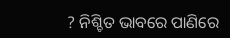? ନିଶ୍ଚିତ ଭାବରେ ପାଣିରେ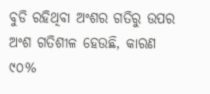ବୁଡି ରହିଥିବା ଅଂଶର ଗତିରୁ ଉପର ଅଂଶ ଗତିଶୀଳ ହେଉଛି, କାରଣ ୯୦%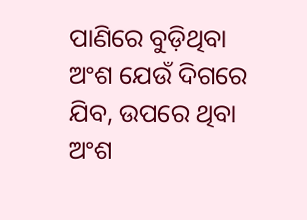ପାଣିରେ ବୁଡ଼ିଥିବା ଅଂଶ ଯେଉଁ ଦିଗରେ ଯିବ, ଉପରେ ଥିବା ଅଂଶ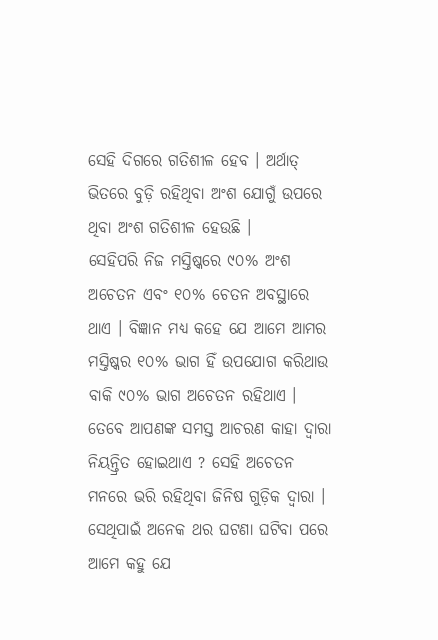ସେହି ଦିଗରେ ଗତିଶୀଳ ହେବ । ଅର୍ଥାତ୍ ଭିତରେ ବୁଡ଼ି ରହିଥିବା ଅଂଶ ଯୋଗୁଁ ଉପରେ ଥିବା ଅଂଶ ଗତିଶୀଳ ହେଉଛି ।
ସେହିପରି ନିଜ ମସ୍ତିଷ୍କରେ ୯୦% ଅଂଶ ଅଚେତନ ଏବଂ ୧୦% ଚେତନ ଅବସ୍ଥାରେ ଥାଏ । ବିଜ୍ଞାନ ମଧ୍ୟ କହେ ଯେ ଆମେ ଆମର ମସ୍ତିଷ୍କର ୧୦% ଭାଗ ହିଁ ଉପଯୋଗ କରିଥାଉ ବାକି ୯୦% ଭାଗ ଅଚେତନ ରହିଥାଏ । ତେବେ ଆପଣଙ୍କ ସମସ୍ତ ଆଚରଣ କାହା ଦ୍ଵାରା ନିୟନ୍ତ୍ରିତ ହୋଇଥାଏ ? ସେହି ଅଚେତନ ମନରେ ଭରି ରହିଥିବା ଜିନିଷ ଗୁଡ଼ିକ ଦ୍ଵାରା । ସେଥିପାଇଁ ଅନେକ ଥର ଘଟଣା ଘଟିବା ପରେ ଆମେ କହୁ ଯେ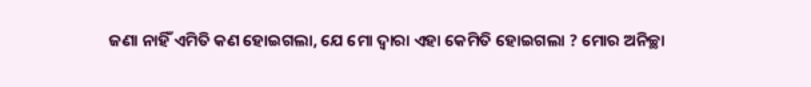ଜଣା ନାହିଁ ଏମିତି କଣ ହୋଇଗଲା, ଯେ ମୋ ଦ୍ଵାରା ଏହା କେମିତି ହୋଇଗଲା ? ମୋର ଅନିଚ୍ଛା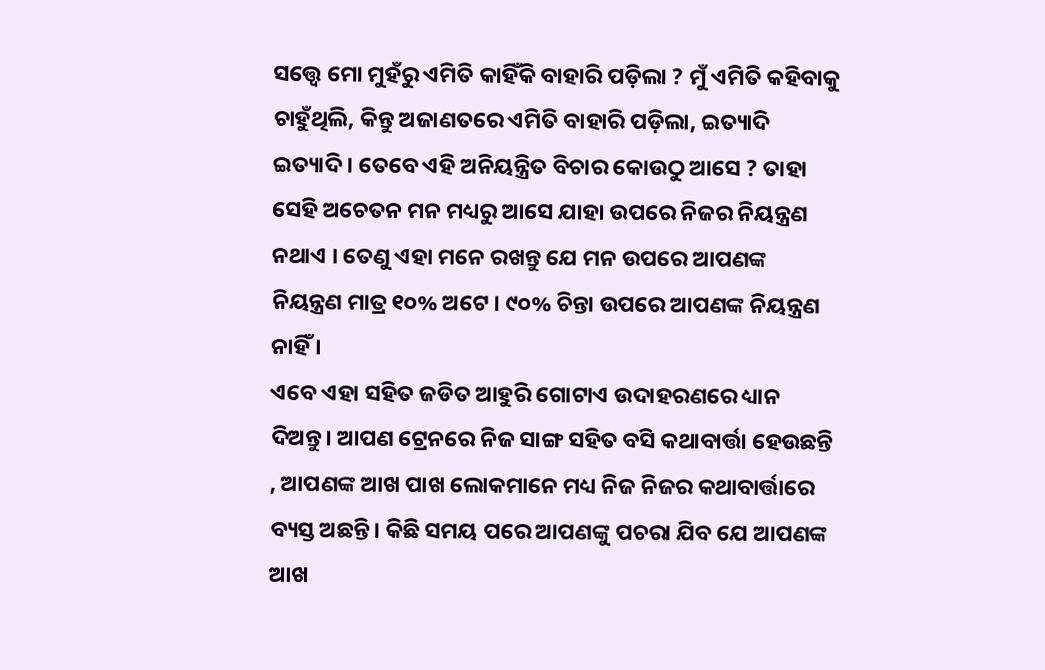ସତ୍ତ୍ବେ ମୋ ମୁହଁରୁ ଏମିତି କାହିଁକି ବାହାରି ପଡ଼ିଲା ? ମୁଁ ଏମିତି କହିବାକୁ ଚାହୁଁଥିଲି, କିନ୍ତୁ ଅଜାଣତରେ ଏମିତି ବାହାରି ପଡ଼ିଲା, ଇତ୍ୟାଦି ଇତ୍ୟାଦି । ତେବେ ଏହି ଅନିୟନ୍ତ୍ରିତ ବିଚାର କୋଉଠୁ ଆସେ ? ତାହା ସେହି ଅଚେତନ ମନ ମଧ୍ୟରୁ ଆସେ ଯାହା ଉପରେ ନିଜର ନିୟନ୍ତ୍ରଣ ନଥାଏ । ତେଣୁ ଏହା ମନେ ରଖନ୍ତୁ ଯେ ମନ ଉପରେ ଆପଣଙ୍କ ନିୟନ୍ତ୍ରଣ ମାତ୍ର ୧୦% ଅଟେ । ୯୦% ଚିନ୍ତା ଉପରେ ଆପଣଙ୍କ ନିୟନ୍ତ୍ରଣ ନାହିଁ ।
ଏବେ ଏହା ସହିତ ଜଡିତ ଆହୁରି ଗୋଟାଏ ଉଦାହରଣରେ ଧ୍ୟାନ ଦିଅନ୍ତୁ। ଆପଣ ଟ୍ରେନରେ ନିଜ ସାଙ୍ଗ ସହିତ ବସି କଥାବାର୍ତ୍ତା ହେଉଛନ୍ତି , ଆପଣଙ୍କ ଆଖ ପାଖ ଲୋକମାନେ ମଧ୍ୟ ନିଜ ନିଜର କଥାବାର୍ତ୍ତାରେ ବ୍ୟସ୍ତ ଅଛନ୍ତି। କିଛି ସମୟ ପରେ ଆପଣଙ୍କୁ ପଚରା ଯିବ ଯେ ଆପଣଙ୍କ ଆଖ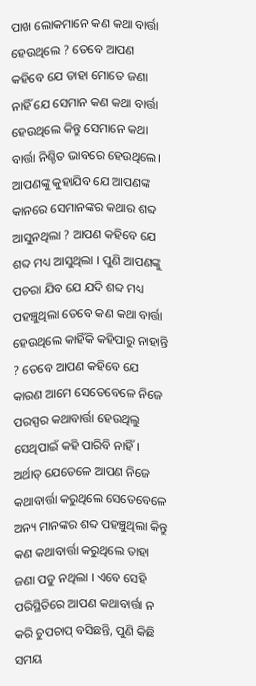ପାଖ ଲୋକମାନେ କଣ କଥା ବାର୍ତ୍ତା ହେଉଥିଲେ ? ତେବେ ଆପଣ କହିବେ ଯେ ତାହା ମୋତେ ଜଣା ନାହିଁ ଯେ ସେମାନ କଣ କଥା ବାର୍ତ୍ତା ହେଉଥିଲେ କିନ୍ତୁ ସେମାନେ କଥା ବାର୍ତ୍ତା ନିଶ୍ଚିତ ଭାବରେ ହେଉଥିଲେ। ଆପଣଙ୍କୁ କୁହାଯିବ ଯେ ଆପଣଙ୍କ କାନରେ ସେମାନଙ୍କର କଥାର ଶବ୍ଦ ଆସୁନଥିଲା ? ଆପଣ କହିବେ ଯେ ଶବ୍ଦ ମଧ୍ୟ ଆସୁଥିଲା । ପୁଣି ଆପଣଙ୍କୁ ପଚରା ଯିବ ଯେ ଯଦି ଶବ୍ଦ ମଧ୍ୟ ପହଞ୍ଚୁଥିଲା ତେବେ କଣ କଥା ବାର୍ତ୍ତା ହେଉଥିଲେ କାହିଁକି କହିପାରୁ ନାହାନ୍ତି ? ତେବେ ଆପଣ କହିବେ ଯେ କାରଣ ଆମେ ସେତେବେଳେ ନିଜେ ପରସ୍ପର କଥାବାର୍ତ୍ତା ହେଉଥିଲୁ ସେଥିପାଇଁ କହି ପାରିବି ନାହିଁ। ଅର୍ଥାତ୍ ଯେତେଳେ ଆପଣ ନିଜେ କଥାବାର୍ତ୍ତା କରୁଥିଲେ ସେତେବେଳେ ଅନ୍ୟ ମାନଙ୍କର ଶବ୍ଦ ପହଞ୍ଚୁଥିଲା କିନ୍ତୁ କଣ କଥାବାର୍ତ୍ତା କରୁଥିଲେ ତାହା ଜଣା ପଡୁ ନଥିଲା । ଏବେ ସେହି ପରିସ୍ଥିତିରେ ଆପଣ କଥାବାର୍ତ୍ତା ନ କରି ଚୁପଚାପ୍ ବସିଛନ୍ତି, ପୁଣି କିଛି ସମୟ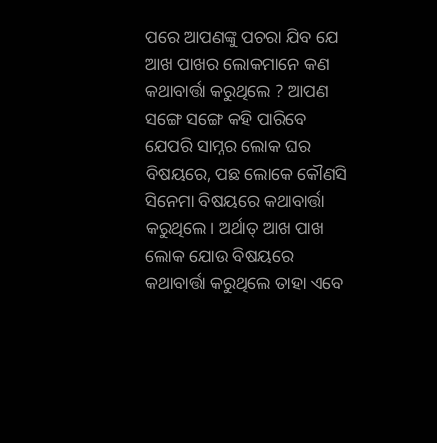ପରେ ଆପଣଙ୍କୁ ପଚରା ଯିବ ଯେ ଆଖ ପାଖର ଲୋକମାନେ କଣ କଥାବାର୍ତ୍ତା କରୁଥିଲେ ? ଆପଣ ସଙ୍ଗେ ସଙ୍ଗେ କହି ପାରିବେ ଯେପରି ସାମ୍ନର ଲୋକ ଘର ବିଷୟରେ, ପଛ ଲୋକେ କୌଣସି ସିନେମା ବିଷୟରେ କଥାବାର୍ତ୍ତା କରୁଥିଲେ। ଅର୍ଥାତ୍ ଆଖ ପାଖ ଲୋକ ଯୋଉ ବିଷୟରେ କଥାବାର୍ତ୍ତା କରୁଥିଲେ ତାହା ଏବେ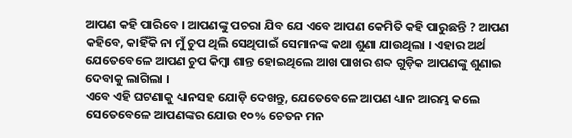ଆପଣ କହି ପାରିବେ । ଆପଣଙ୍କୁ ପଚରା ଯିବ ଯେ ଏବେ ଆପଣ କେମିତି କହି ପାରୁଛନ୍ତି ? ଆପଣ କହିବେ, କାହିଁକି ନା ମୁଁ ଚୁପ ଥିଲି ସେଥିପାଇଁ ସେମାନଙ୍କ କଥା ଶୁଣା ଯାଉଥିଲା । ଏହାର ଅର୍ଥ ଯେତେବେଳେ ଆପଣ ଚୁପ କିମ୍ବା ଶାନ୍ତ ହୋଇଥିଲେ ଆଖ ପାଖର ଶବ୍ଦ ଗୁଡ଼ିକ ଆପଣଙ୍କୁ ଶୁଣାଇ ଦେବାକୁ ଲାଗିଲା ।
ଏବେ ଏହି ଘଟଣାକୁ ଧ୍ୟାନସହ ଯୋଡ଼ି ଦେଖନ୍ତୁ, ଯେତେବେଳେ ଆପଣ ଧ୍ୟାନ ଆରମ୍ଭ କଲେ ସେତେବେଳେ ଆପଣଙ୍କର ଯୋଉ ୧୦% ଚେତନ ମନ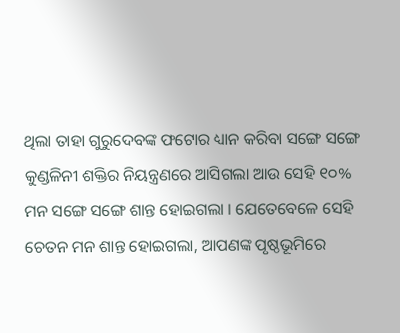ଥିଲା ତାହା ଗୁରୁଦେବଙ୍କ ଫଟୋର ଧ୍ୟାନ କରିବା ସଙ୍ଗେ ସଙ୍ଗେ କୁଣ୍ଡଳିନୀ ଶକ୍ତିର ନିୟନ୍ତ୍ରଣରେ ଆସିଗଲା ଆଉ ସେହି ୧୦% ମନ ସଙ୍ଗେ ସଙ୍ଗେ ଶାନ୍ତ ହୋଇଗଲା । ଯେତେବେଳେ ସେହି ଚେତନ ମନ ଶାନ୍ତ ହୋଇଗଲା, ଆପଣଙ୍କ ପୃଷ୍ଠଭୂମିରେ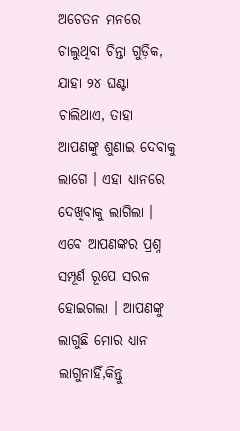ଅଚେତନ ମନରେ ଚାଲୁଥିବା ଚିନ୍ତା ଗୁଡ଼ିକ, ଯାହା ୨୪ ଘଣ୍ଟା ଚାଲିଥାଏ, ତାହା ଆପଣଙ୍କୁ ଶୁଣାଇ ଦେବାକୁ ଲାଗେ । ଏହା ଧ୍ୟାନରେ ଦେଖିବାକୁ ଲାଗିଲା ।
ଏବେ ଆପଣଙ୍କର ପ୍ରଶ୍ନ ସମ୍ପୂର୍ଣ ରୂପେ ସରଳ ହୋଇଗଲା । ଆପଣଙ୍କୁ ଲାଗୁଛି ମୋର ଧ୍ୟାନ ଲାଗୁନାହିଁ,କିନ୍ତୁ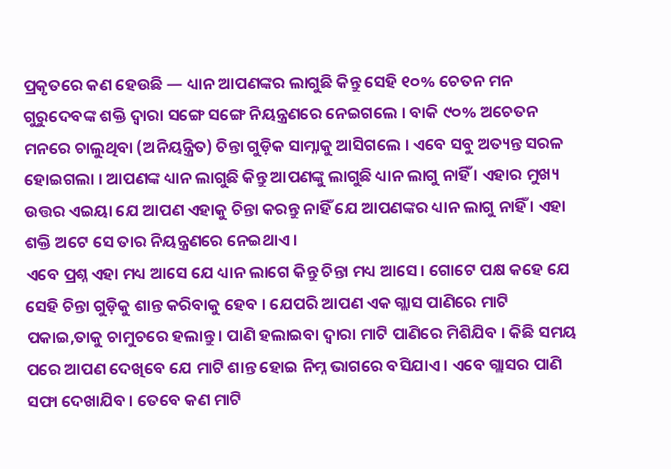ପ୍ରକୃତରେ କଣ ହେଉଛି — ଧ୍ୟାନ ଆପଣଙ୍କର ଲାଗୁଛି କିନ୍ତୁ ସେହି ୧୦% ଚେତନ ମନ ଗୁରୁଦେବଙ୍କ ଶକ୍ତି ଦ୍ଵାରା ସଙ୍ଗେ ସଙ୍ଗେ ନିୟନ୍ତ୍ରଣରେ ନେଇଗଲେ । ବାକି ୯୦% ଅଚେତନ ମନରେ ଚାଲୁଥିବା (ଅନିୟନ୍ତ୍ରିତ) ଚିନ୍ତା ଗୁଡ଼ିକ ସାମ୍ନାକୁ ଆସିଗଲେ । ଏବେ ସବୁ ଅତ୍ୟନ୍ତ ସରଳ ହୋଇଗଲା । ଆପଣଙ୍କ ଧ୍ୟାନ ଲାଗୁଛି କିନ୍ତୁ ଆପଣଙ୍କୁ ଲାଗୁଛି ଧ୍ୟାନ ଲାଗୁ ନାହିଁ । ଏହାର ମୁଖ୍ୟ ଉତ୍ତର ଏଇୟା ଯେ ଆପଣ ଏହାକୁ ଚିନ୍ତା କରନ୍ତୁ ନାହିଁ ଯେ ଆପଣଙ୍କର ଧ୍ୟାନ ଲାଗୁ ନାହିଁ । ଏହା ଶକ୍ତି ଅଟେ ସେ ତାର ନିୟନ୍ତ୍ରଣରେ ନେଇଥାଏ ।
ଏବେ ପ୍ରଶ୍ନ ଏହା ମଧ୍ୟ ଆସେ ଯେ ଧ୍ୟାନ ଲାଗେ କିନ୍ତୁ ଚିନ୍ତା ମଧ୍ୟ ଆସେ। ଗୋଟେ ପକ୍ଷ କହେ ଯେ ସେହି ଚିନ୍ତା ଗୁଡ଼ିକୁ ଶାନ୍ତ କରିବାକୁ ହେବ । ଯେପରି ଆପଣ ଏକ ଗ୍ଲାସ ପାଣିରେ ମାଟି ପକାଇ,ତାକୁ ଚାମୁଚରେ ହଲାନ୍ତୁ । ପାଣି ହଲାଇବା ଦ୍ଵାରା ମାଟି ପାଣିରେ ମିଶିଯିବ । କିଛି ସମୟ ପରେ ଆପଣ ଦେଖିବେ ଯେ ମାଟି ଶାନ୍ତ ହୋଇ ନିମ୍ନ ଭାଗରେ ବସିଯାଏ । ଏବେ ଗ୍ଲାସର ପାଣି ସଫା ଦେଖାଯିବ । ତେବେ କଣ ମାଟି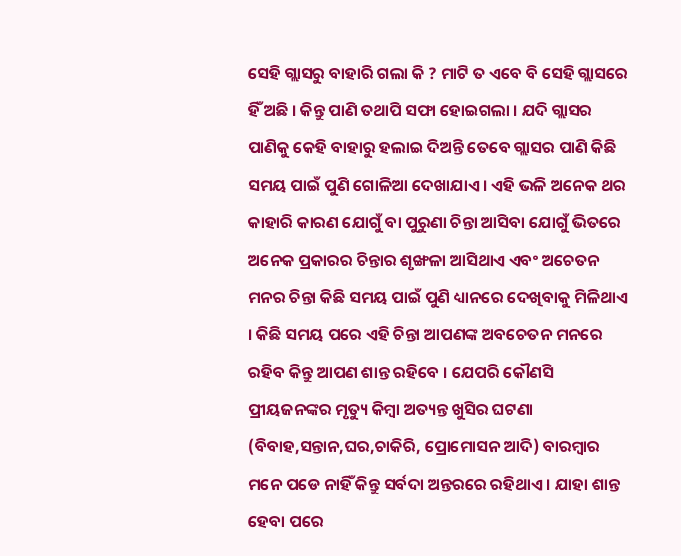ସେହି ଗ୍ଲାସରୁ ବାହାରି ଗଲା କି ? ମାଟି ତ ଏବେ ବି ସେହି ଗ୍ଲାସରେ ହିଁ ଅଛି । କିନ୍ତୁ ପାଣି ତଥାପି ସଫା ହୋଇଗଲା । ଯଦି ଗ୍ଲାସର ପାଣିକୁ କେହି ବାହାରୁ ହଲାଇ ଦିଅନ୍ତି ତେବେ ଗ୍ଲାସର ପାଣି କିଛି ସମୟ ପାଇଁ ପୁଣି ଗୋଳିଆ ଦେଖାଯାଏ । ଏହି ଭଳି ଅନେକ ଥର କାହାରି କାରଣ ଯୋଗୁଁ ବା ପୁରୁଣା ଚିନ୍ତା ଆସିବା ଯୋଗୁଁ ଭିତରେ ଅନେକ ପ୍ରକାରର ଚିନ୍ତାର ଶୃଙ୍ଖଳା ଆସିଥାଏ ଏବଂ ଅଚେତନ ମନର ଚିନ୍ତା କିଛି ସମୟ ପାଇଁ ପୁଣି ଧ୍ୟାନରେ ଦେଖିବାକୁ ମିଳିଥାଏ । କିଛି ସମୟ ପରେ ଏହି ଚିନ୍ତା ଆପଣଙ୍କ ଅବଚେତନ ମନରେ ରହିବ କିନ୍ତୁ ଆପଣ ଶାନ୍ତ ରହିବେ । ଯେପରି କୌଣସି ପ୍ରୀୟଜନଙ୍କର ମୃତ୍ୟୁ କିମ୍ବା ଅତ୍ୟନ୍ତ ଖୁସିର ଘଟଣା (ବିବାହ,ସନ୍ତାନ,ଘର,ଚାକିରି, ପ୍ରୋମୋସନ ଆଦି) ବାରମ୍ବାର ମନେ ପଡେ ନାହିଁ କିନ୍ତୁ ସର୍ବଦା ଅନ୍ତରରେ ରହିଥାଏ । ଯାହା ଶାନ୍ତ ହେବା ପରେ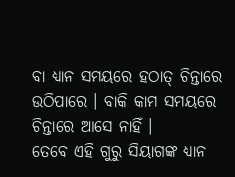ବା ଧ୍ୟାନ ସମୟରେ ହଠାତ୍ ଚିନ୍ତାରେ ଉଠିପାରେ । ବାକି କାମ ସମୟରେ ଚିନ୍ତାରେ ଆସେ ନାହିଁ ।
ତେବେ ଏହି ଗୁରୁ ସିୟାଗଙ୍କ ଧ୍ୟାନ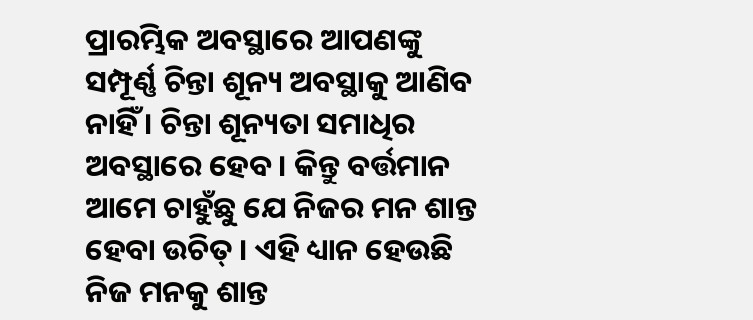ପ୍ରାରମ୍ଭିକ ଅବସ୍ଥାରେ ଆପଣଙ୍କୁ ସମ୍ପୂର୍ଣ୍ଣ ଚିନ୍ତା ଶୂନ୍ୟ ଅବସ୍ଥାକୁ ଆଣିବ ନାହିଁ । ଚିନ୍ତା ଶୂନ୍ୟତା ସମାଧିର ଅବସ୍ଥାରେ ହେବ । କିନ୍ତୁ ବର୍ତ୍ତମାନ ଆମେ ଚାହୁଁଛୁ ଯେ ନିଜର ମନ ଶାନ୍ତ ହେବା ଉଚିତ୍ । ଏହି ଧ୍ୟାନ ହେଉଛି ନିଜ ମନକୁ ଶାନ୍ତ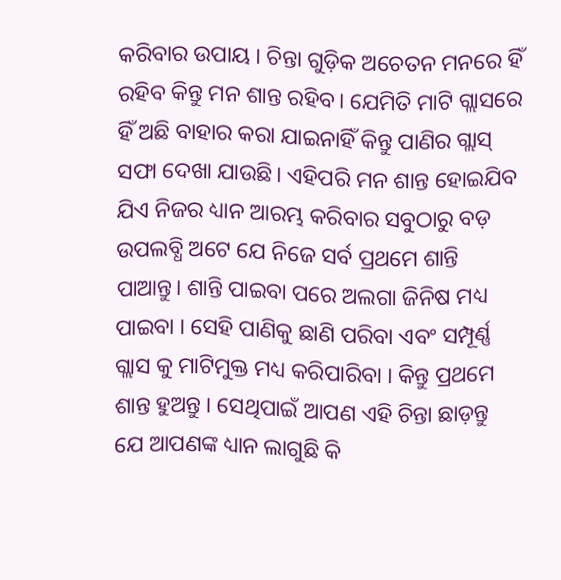କରିବାର ଉପାୟ । ଚିନ୍ତା ଗୁଡ଼ିକ ଅଚେତନ ମନରେ ହିଁ ରହିବ କିନ୍ତୁ ମନ ଶାନ୍ତ ରହିବ। ଯେମିତି ମାଟି ଗ୍ଲାସରେ ହିଁ ଅଛି ବାହାର କରା ଯାଇନାହିଁ କିନ୍ତୁ ପାଣିର ଗ୍ଲାସ୍ ସଫା ଦେଖା ଯାଉଛି। ଏହିପରି ମନ ଶାନ୍ତ ହୋଇଯିବ ଯିଏ ନିଜର ଧ୍ୟାନ ଆରମ୍ଭ କରିବାର ସବୁଠାରୁ ବଡ଼ ଉପଲବ୍ଧି ଅଟେ ଯେ ନିଜେ ସର୍ବ ପ୍ରଥମେ ଶାନ୍ତି ପାଆନ୍ତୁ। ଶାନ୍ତି ପାଇବା ପରେ ଅଲଗା ଜିନିଷ ମଧ୍ୟ ପାଇବା । ସେହି ପାଣିକୁ ଛାଣି ପରିବା ଏବଂ ସମ୍ପୂର୍ଣ୍ଣ ଗ୍ଲାସ କୁ ମାଟିମୁକ୍ତ ମଧ୍ୟ କରିପାରିବା । କିନ୍ତୁ ପ୍ରଥମେ ଶାନ୍ତ ହୁଅନ୍ତୁ । ସେଥିପାଇଁ ଆପଣ ଏହି ଚିନ୍ତା ଛାଡ଼ନ୍ତୁ ଯେ ଆପଣଙ୍କ ଧ୍ୟାନ ଲାଗୁଛି କି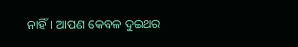ନାହିଁ। ଆପଣ କେବଳ ଦୁଇଥର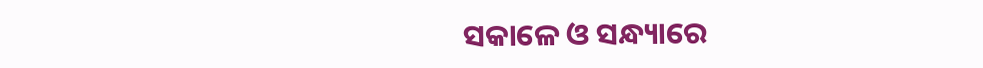ସକାଳେ ଓ ସନ୍ଧ୍ୟାରେ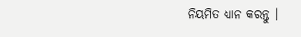ନିୟମିତ ଧ୍ୟାନ କରନ୍ତୁ ।